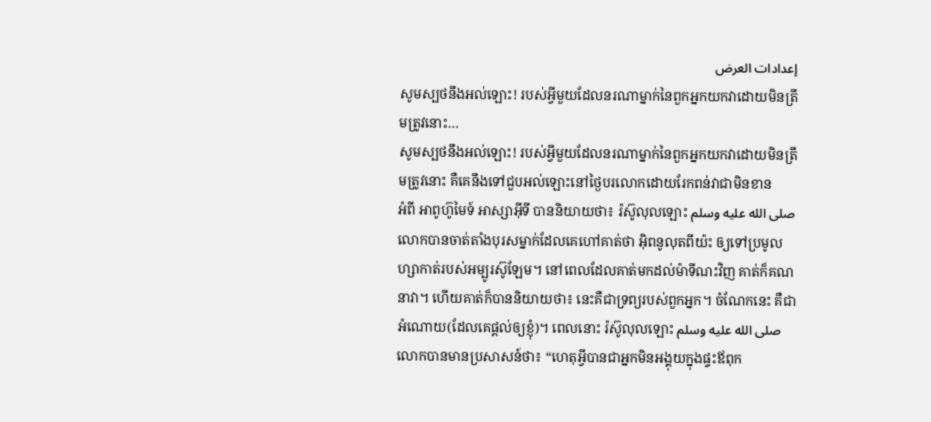إعدادات العرض
សូមស្បថនឹងអល់ឡោះ! របស់អ្វីមួយដែលនរណាម្នាក់នៃពួកអ្នកយកវាដោយមិនត្រឹមត្រូវនោះ…
សូមស្បថនឹងអល់ឡោះ! របស់អ្វីមួយដែលនរណាម្នាក់នៃពួកអ្នកយកវាដោយមិនត្រឹមត្រូវនោះ គឺគេនឹងទៅជួបអល់ឡោះនៅថ្ងៃបរលោកដោយរែកពន់វាជាមិនខាន
អំពី អាពូហ៊ូមៃទ៍ អាស្សាអ៊ីទី បាននិយាយថា៖ រ៉ស៊ូលុលឡោះ صلى الله عليه وسلم លោកបានចាត់តាំងបុរសម្នាក់ដែលគេហៅគាត់ថា អ៊ិពនូលុតពីយ៉ះ ឲ្យទៅប្រមូលហ្សាកាត់របស់អម្បូរស៊ូឡែម។ នៅពេលដែលគាត់មកដល់ម៉ាទីណះវិញ គាត់ក៏គណនាវា។ ហើយគាត់ក៏បាននិយាយថា៖ នេះគឺជាទ្រព្យរបស់ពួកអ្នក។ ចំណែកនេះ គឺជាអំណោយ(ដែលគេផ្តល់ឲ្យខ្ញុំ)។ ពេលនោះ រ៉ស៊ូលុលឡោះ صلى الله عليه وسلم លោកបានមានប្រសាសន៍ថា៖ “ហេតុអ្វីបានជាអ្នកមិនអង្គុយក្នុងផ្ទះឪពុក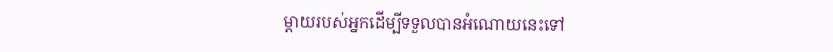ម្តាយរបស់អ្នកដើម្បីទទួលបានអំណោយនេះទៅ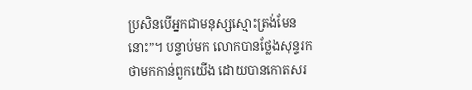ប្រសិនបើអ្នកជាមនុស្សស្មោះត្រង់មែននោះ”។ បន្ទាប់មក លោកបានថ្លែងសុន្ទរកថាមកកាន់ពួកយើង ដោយបានកោតសរ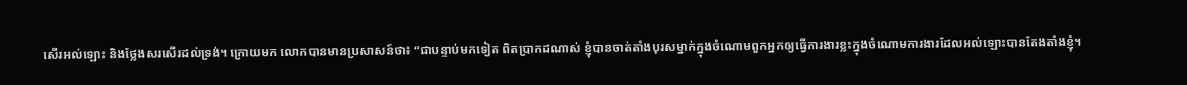សើរអល់ឡោះ និងថ្លែងសរសើរដល់ទ្រង់។ ក្រោយមក លោកបានមានប្រសាសន៍ថា៖ “ជាបន្ទាប់មកទៀត ពិតប្រាកដណាស់ ខ្ញុំបានចាត់តាំងបុរសម្នាក់ក្នុងចំណោមពួកអ្នកឲ្យធ្វើការងារខ្លះក្នុងចំណោមការងារដែលអល់ឡោះបានតែងតាំងខ្ញុំ។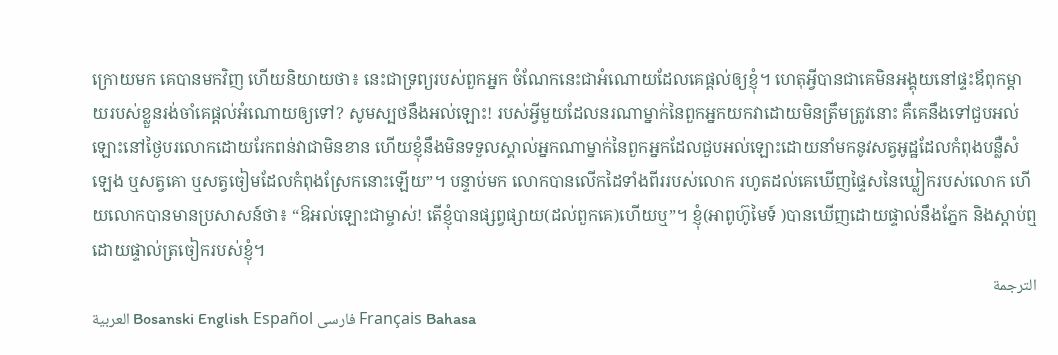ក្រោយមក គេបានមកវិញ ហើយនិយាយថា៖ នេះជាទ្រព្យរបស់ពួកអ្នក ចំណែកនេះជាអំណោយដែលគេផ្តល់ឲ្យខ្ញុំ។ ហេតុអ្វីបានជាគេមិនអង្គុយនៅផ្ទះឪពុកម្តាយរបស់ខ្លួនរង់ចាំគេផ្តល់អំណោយឲ្យទៅ? សូមស្បថនឹងអល់ឡោះ! របស់អ្វីមួយដែលនរណាម្នាក់នៃពួកអ្នកយកវាដោយមិនត្រឹមត្រូវនោះ គឺគេនឹងទៅជួបអល់ឡោះនៅថ្ងៃបរលោកដោយរែកពន់វាជាមិនខាន ហើយខ្ញុំនឹងមិនទទួលស្គាល់អ្នកណាម្នាក់នៃពួកអ្នកដែលជួបអល់ឡោះដោយនាំមកនូវសត្វអូដ្ឋដែលកំពុងបន្លឺសំឡេង ឬសត្វគោ ឬសត្វចៀមដែលកំពុងស្រែកនោះឡើយ”។ បន្ទាប់មក លោកបានលើកដៃទាំងពីររបស់លោក រហូតដល់គេឃើញផ្ទៃសនៃឃ្លៀករបស់លោក ហើយលោកបានមានប្រសាសន៍ថា៖ “ឱអល់ឡោះជាម្ចាស់! តើខ្ញុំបានផ្សព្វផ្សាយ(ដល់ពួកគេ)ហើយឬ”។ ខ្ញុំ(អាពូហ៊ូមៃទ៍ )បានឃើញដោយផ្ទាល់នឹងភ្នែក និងស្តាប់ឮដោយផ្ទាល់ត្រចៀករបស់ខ្ញុំ។
الترجمة
العربية Bosanski English Español فارسی Français Bahasa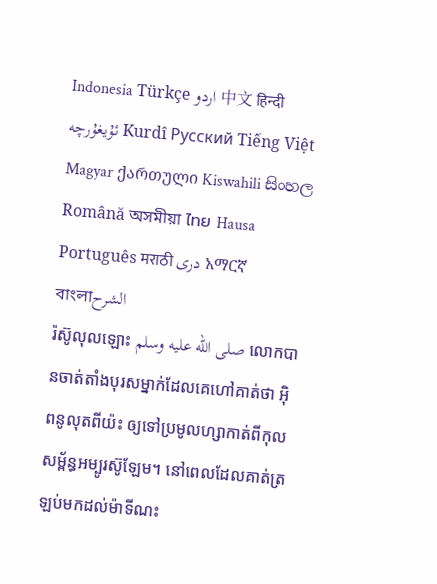Indonesia Türkçe اردو 中文 हिन्दी ئۇيغۇرچە Kurdî Русский Tiếng Việt Magyar ქართული Kiswahili සිංහල Română অসমীয়া ไทย Hausa Português मराठी دری አማርኛ বাংলাالشرح
រ៉ស៊ូលុលឡោះ صلى الله عليه وسلم លោកបានចាត់តាំងបុរសម្នាក់ដែលគេហៅគាត់ថា អ៊ិពនូលុតពីយ៉ះ ឲ្យទៅប្រមូលហ្សាកាត់ពីកុលសម្ព័ន្ធអម្បូរស៊ូឡែម។ នៅពេលដែលគាត់ត្រឡប់មកដល់ម៉ាទីណះ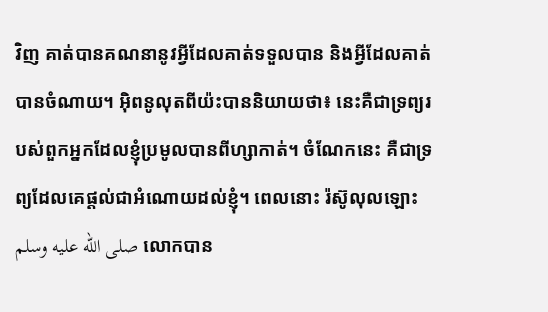វិញ គាត់បានគណនានូវអ្វីដែលគាត់ទទួលបាន និងអ្វីដែលគាត់បានចំណាយ។ អ៊ិពនូលុតពីយ៉ះបាននិយាយថា៖ នេះគឺជាទ្រព្យរបស់ពួកអ្នកដែលខ្ញុំប្រមូលបានពីហ្សាកាត់។ ចំណែកនេះ គឺជាទ្រព្យដែលគេផ្តល់ជាអំណោយដល់ខ្ញុំ។ ពេលនោះ រ៉ស៊ូលុលឡោះ صلى الله عليه وسلم លោកបាន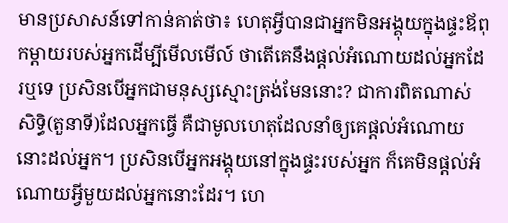មានប្រសាសន៍ទៅកាន់គាត់ថា៖ ហេតុអ្វីបានជាអ្នកមិនអង្គុយក្នុងផ្ទះឪពុកម្តាយរបស់អ្នកដើម្បីមើលមើល៍ ថាតើគេនឹងផ្តល់អំណោយដល់អ្នកដែរឬទេ ប្រសិនបើអ្នកជាមនុស្សស្មោះត្រង់មែននោះ? ជាការពិតណាស់ សិទ្ធិ(តួនាទី)ដែលអ្នកធ្វើ គឺជាមូលហេតុដែលនាំឲ្យគេផ្តល់អំណោយនោះដល់អ្នក។ ប្រសិនបើអ្នកអង្គុយនៅក្នុងផ្ទះរបស់អ្នក ក៏គេមិនផ្តល់អំណោយអ្វីមួយដល់អ្នកនោះដែរ។ ហេ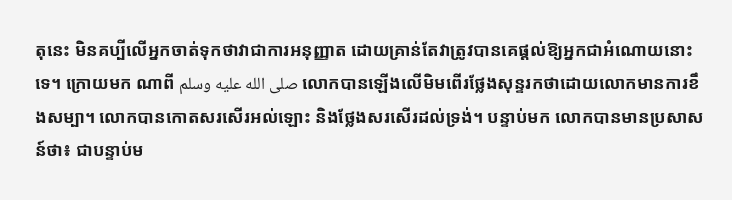តុនេះ មិនគប្បីលើអ្នកចាត់ទុកថាវាជាការអនុញ្ញាត ដោយគ្រាន់តែវាត្រូវបានគេផ្តល់ឱ្យអ្នកជាអំណោយនោះទេ។ ក្រោយមក ណាពី صلى الله عليه وسلم លោកបានឡើងលើមិមពើរថ្លែងសុន្ទរកថាដោយលោកមានការខឹងសម្បា។ លោកបានកោតសរសើរអល់ឡោះ និងថ្លែងសរសើរដល់ទ្រង់។ បន្ទាប់មក លោកបានមានប្រសាសន៍ថា៖ ជាបន្ទាប់ម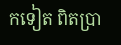កទៀត ពិតប្រា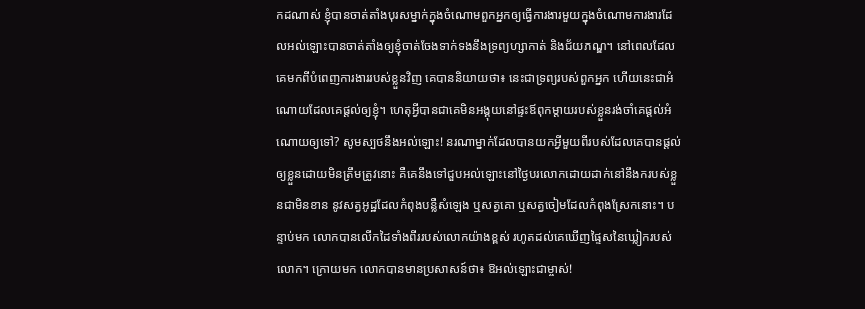កដណាស់ ខ្ញុំបានចាត់តាំងបុរសម្នាក់ក្នុងចំណោមពួកអ្នកឲ្យធ្វើការងារមួយក្នុងចំណោមការងារដែលអល់ឡោះបានចាត់តាំងឲ្យខ្ញុំចាត់ចែងទាក់ទងនឹងទ្រព្យហ្សាកាត់ និងជ័យភណ្ឌ។ នៅពេលដែលគេមកពីបំពេញការងាររបស់ខ្លួនវិញ គេបាននិយាយថា៖ នេះជាទ្រព្យរបស់ពួកអ្នក ហើយនេះជាអំណោយដែលគេផ្តល់ឲ្យខ្ញុំ។ ហេតុអ្វីបានជាគេមិនអង្គុយនៅផ្ទះឪពុកម្តាយរបស់ខ្លួនរង់ចាំគេផ្តល់អំណោយឲ្យទៅ? សូមស្បថនឹងអល់ឡោះ! នរណាម្នាក់ដែលបានយកអ្វីមួយពីរបស់ដែលគេបានផ្តល់ឲ្យខ្លួនដោយមិនត្រឹមត្រូវនោះ គឺគេនឹងទៅជួបអល់ឡោះនៅថ្ងៃបរលោកដោយដាក់នៅនឹងករបស់ខ្លួនជាមិនខាន នូវសត្វអូដ្ឋដែលកំពុងបន្លឺសំឡេង ឬសត្វគោ ឬសត្វចៀមដែលកំពុងស្រែកនោះ។ បន្ទាប់មក លោកបានលើកដៃទាំងពីររបស់លោកយ៉ាងខ្ពស់ រហូតដល់គេឃើញផ្ទៃសនៃឃ្លៀករបស់លោក។ ក្រោយមក លោកបានមានប្រសាសន៍ថា៖ ឱអល់ឡោះជាម្ចាស់!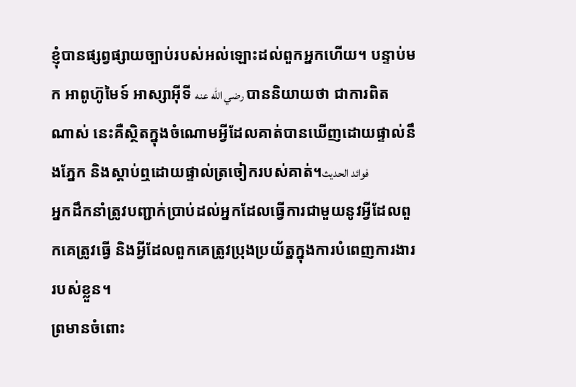ខ្ញុំបានផ្សព្វផ្សាយច្បាប់របស់អល់ឡោះដល់ពួកអ្នកហើយ។ បន្ទាប់មក អាពូហ៊ូមៃទ៍ អាស្សាអ៊ីទី رضي الله عنه បាននិយាយថា ជាការពិតណាស់ នេះគឺស្ថិតក្នុងចំណោមអ្វីដែលគាត់បានឃើញដោយផ្ទាល់នឹងភ្នែក និងស្តាប់ឮដោយផ្ទាល់ត្រចៀករបស់គាត់។فوائد الحديث
អ្នកដឹកនាំត្រូវបញ្ជាក់ប្រាប់ដល់អ្នកដែលធ្វើការជាមួយនូវអ្វីដែលពួកគេត្រូវធ្វើ និងអ្វីដែលពួកគេត្រូវប្រុងប្រយ័ត្នក្នុងការបំពេញការងាររបស់ខ្លួន។
ព្រមានចំពោះ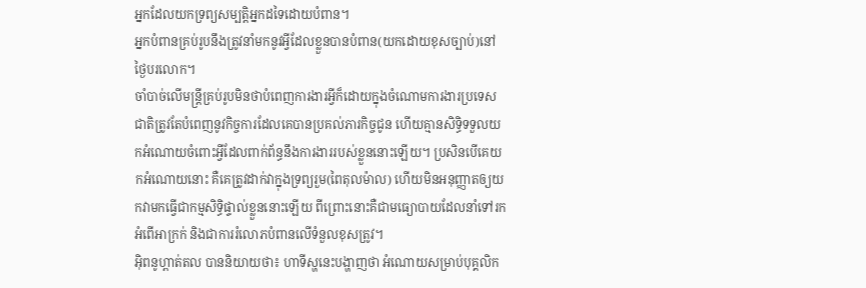អ្នកដែលយកទ្រព្យសម្បត្តិអ្នកដទៃដោយបំពាន។
អ្នកបំពានគ្រប់រូបនឹងត្រូវនាំមកនូវអ្វីដែលខ្លួនបានបំពាន(យកដោយខុសច្បាប់)នៅថ្ងៃបរលោក។
ចាំបាច់លើមន្ត្រីគ្រប់រូបមិនថាបំពេញការងារអ្វីក៏ដោយក្នុងចំណោមការងារប្រទេសជាតិត្រូវតែបំពេញនូវកិច្ចការដែលគេបានប្រគល់ភារកិច្ចជូន ហើយគ្មានសិទ្ធិទទួលយកអំណោយចំពោះអ្វីដែលពាក់ព័ន្ធនឹងការងាររបស់ខ្លួននោះឡើយ។ ប្រសិនបើគេយកអំណោយនោះ គឺគេត្រូវដាក់វាក្នុងទ្រព្យរួម(ពៃតុលម៉ាល) ហើយមិនអនុញ្ញាតឲ្យយកវាមកធ្វើជាកម្មសិទ្ធិផ្ទាល់ខ្លួននោះឡើយ ពីព្រោះនោះគឺជាមធ្យោបាយដែលនាំទៅរកអំពើអាក្រក់ និងជាការរំលោភបំពានលើទំនួលខុសត្រូវ។
អ៊ិពនូហ្ពាត់តល បាននិយាយថា៖ ហាទីស្ហនេះបង្ហាញថា អំណោយសម្រាប់បុគ្គលិក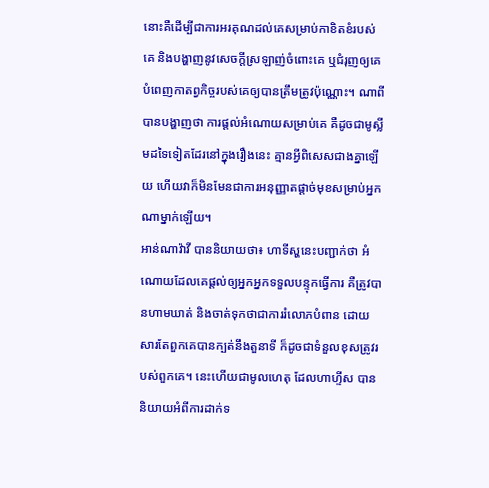នោះគឺដើម្បីជាការអរគុណដល់គេសម្រាប់កាខិតខំរបស់គេ និងបង្ហាញនូវសេចក្តីស្រឡាញ់ចំពោះគេ ឬជំរុញឲ្យគេបំពេញកាតព្វកិច្ចរបស់គេឲ្យបានត្រឹមត្រូវប៉ុណ្ណោះ។ ណាពី បានបង្ហាញថា ការផ្តល់អំណោយសម្រាប់គេ គឺដូចជាមូស្លីមដទៃទៀតដែរនៅក្នុងរឿងនេះ គ្មានអ្វីពិសេសជាងគ្នាឡើយ ហើយវាក៏មិនមែនជាការអនុញ្ញាតផ្តាច់មុខសម្រាប់អ្នកណាម្នាក់ឡើយ។
អាន់ណាវ៉ាវី បាននិយាយថា៖ ហាទីស្ហនេះបញ្ជាក់ថា អំណោយដែលគេផ្តល់ឲ្យអ្នកអ្នកទទួលបន្ទុកធ្វើការ គឺត្រូវបានហាមឃាត់ និងចាត់ទុកថាជាការរំលោភបំពាន ដោយសារតែពួកគេបានក្បត់នឹងតួនាទី ក៏ដូចជាទំនួលខុសត្រូវរបស់ពួកគេ។ នេះហើយជាមូលហេតុ ដែលហាហ្ទីស បាននិយាយអំពីការដាក់ទ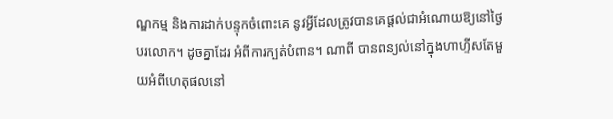ណ្ឌកម្ម និងការដាក់បន្ទុកចំពោះគេ នូវអ្វីដែលត្រូវបានគេផ្តល់ជាអំណោយឱ្យនៅថ្ងៃបរលោក។ ដូចគ្នាដែរ អំពីការក្បត់បំពាន។ ណាពី បានពន្យល់នៅក្នុងហាហ្ទីសតែមួយអំពីហេតុផលនៅ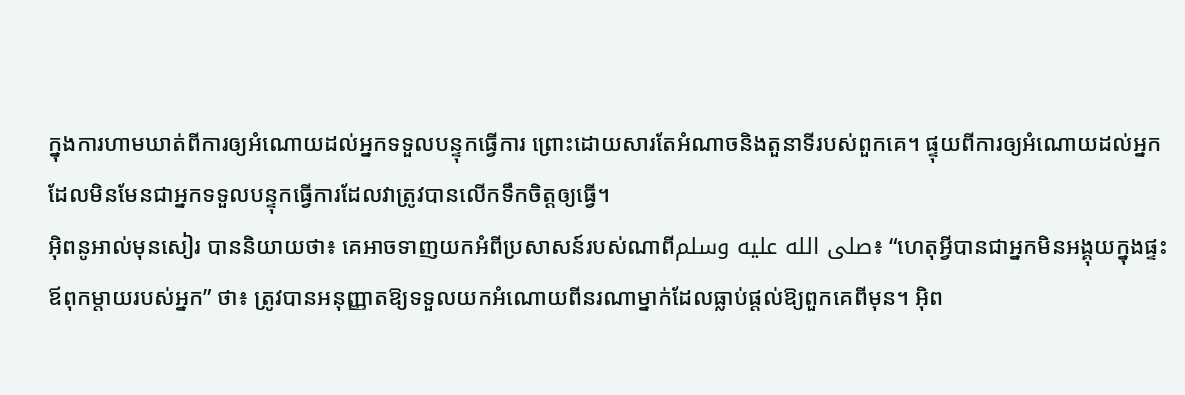ក្នុងការហាមឃាត់ពីការឲ្យអំណោយដល់អ្នកទទួលបន្ទុកធ្វើការ ព្រោះដោយសារតែអំណាចនិងតួនាទីរបស់ពួកគេ។ ផ្ទុយពីការឲ្យអំណោយដល់អ្នកដែលមិនមែនជាអ្នកទទួលបន្ទុកធ្វើការដែលវាត្រូវបានលើកទឹកចិត្តឲ្យធ្វើ។
អ៊ិពនូអាល់មុនសៀរ បាននិយាយថា៖ គេអាចទាញយកអំពីប្រសាសន៍របស់ណាពីصلى الله عليه وسلم៖ “ហេតុអ្វីបានជាអ្នកមិនអង្គុយក្នុងផ្ទះឪពុកម្តាយរបស់អ្នក” ថា៖ ត្រូវបានអនុញ្ញាតឱ្យទទួលយកអំណោយពីនរណាម្នាក់ដែលធ្លាប់ផ្តល់ឱ្យពួកគេពីមុន។ អ៊ិព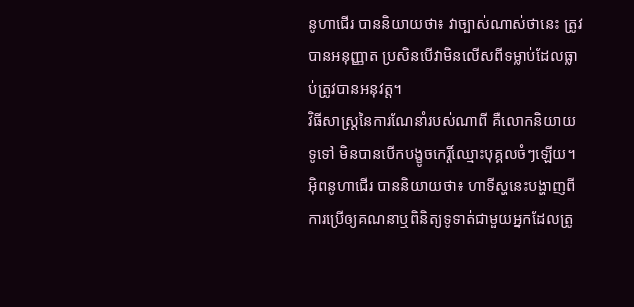នូហាជើរ បាននិយាយថា៖ វាច្បាស់ណាស់ថានេះ ត្រូវបានអនុញ្ញាត ប្រសិនបើវាមិនលើសពីទម្លាប់ដែលធ្លាប់ត្រូវបានអនុវត្ត។
វិធីសាស្ត្រនៃការណែនាំរបស់ណាពី គឺលោកនិយាយទូទៅ មិនបានបើកបង្ខូចកេរ្តិ៍ឈ្មោះបុគ្គលចំៗឡើយ។
អ៊ិពនូហាជើរ បាននិយាយថា៖ ហាទីស្ហនេះបង្ហាញពីការប្រើឲ្យគណនាឬពិនិត្យទូទាត់ជាមួយអ្នកដែលត្រូ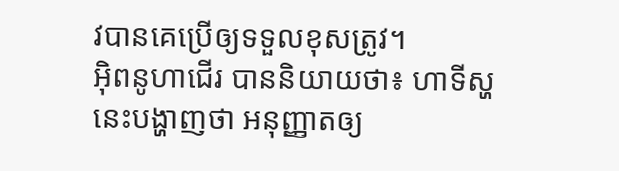វបានគេប្រើឲ្យទទួលខុសត្រូវ។
អ៊ិពនូហាជើរ បាននិយាយថា៖ ហាទីស្ហនេះបង្ហាញថា អនុញ្ញាតឲ្យ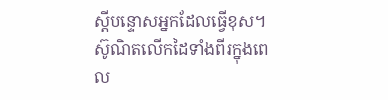ស្តីបន្ទោសអ្នកដែលធ្វើខុស។
ស៊ូណិតលើកដៃទាំងពីរក្នុងពេល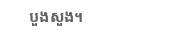បួងសួង។